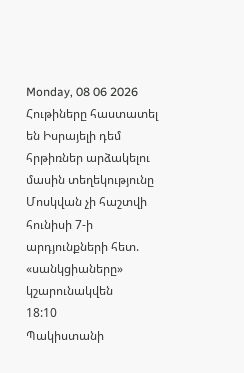Monday, 08 06 2026
Հութիները հաստատել են Իսրայելի դեմ հրթիռներ արձակելու մասին տեղեկությունը
Մոսկվան չի հաշտվի հունիսի 7-ի արդյունքների հետ. «սանկցիաները» կշարունակվեն
18:10
Պակիստանի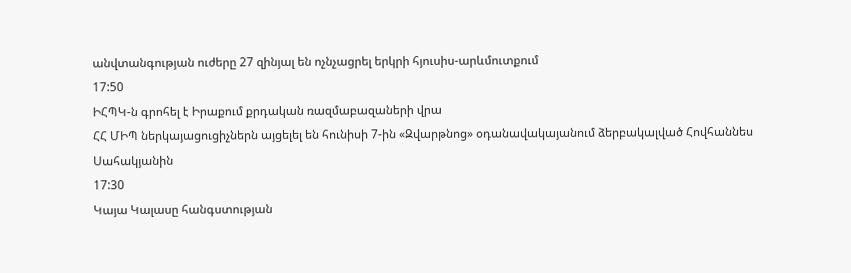անվտանգության ուժերը 27 զինյալ են ոչնչացրել երկրի հյուսիս-արևմուտքում
17:50
ԻՀՊԿ-ն գրոհել է Իրաքում քրդական ռազմաբազաների վրա
ՀՀ ՄԻՊ ներկայացուցիչներն այցելել են հունիսի 7-ին «Զվարթնոց» օդանավակայանում ձերբակալված Հովհաննես Սահակյանին
17:30
Կայա Կալասը հանգստության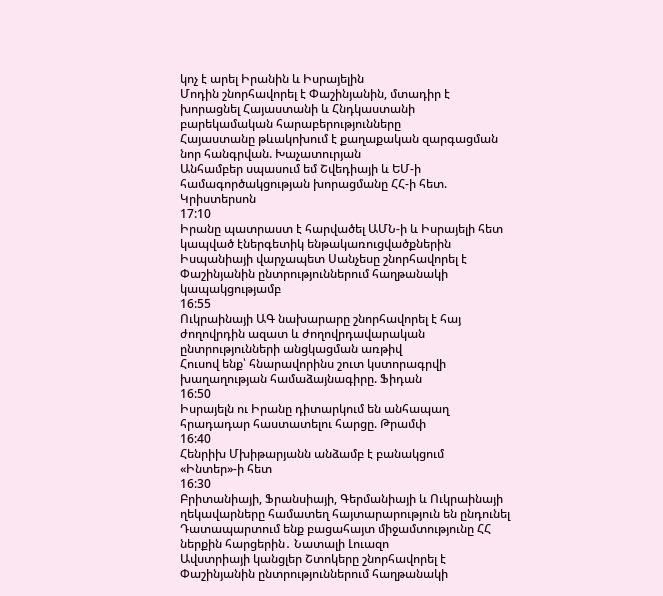կոչ է արել Իրանին և Իսրայելին
Մոդին շնորհավորել է Փաշինյանին, մտադիր է խորացնել Հայաստանի և Հնդկաստանի բարեկամական հարաբերությունները
Հայաստանը թևակոխում է քաղաքական զարգացման նոր հանգրվան. Խաչատուրյան
Անհամբեր սպասում եմ Շվեդիայի և ԵՄ-ի համագործակցության խորացմանը ՀՀ-ի հետ. Կրիստերսոն
17:10
Իրանը պատրաստ է հարվածել ԱՄՆ-ի և Իսրայելի հետ կապված էներգետիկ ենթակառուցվածքներին
Իսպանիայի վարչապետ Սանչեսը շնորհավորել է Փաշինյանին ընտրություններում հաղթանակի կապակցությամբ
16:55
Ուկրաինայի ԱԳ նախարարը շնորհավորել է հայ ժողովրդին ազատ և ժողովրդավարական ընտրությունների անցկացման առթիվ
Հուսով ենք՝ հնարավորինս շուտ կստորագրվի խաղաղության համաձայնագիրը. Ֆիդան
16:50
Իսրայելն ու Իրանը դիտարկում են անհապաղ հրադադար հաստատելու հարցը. Թրամփ
16:40
Հենրիխ Մխիթարյանն անձամբ է բանակցում «Ինտեր»-ի հետ
16:30
Բրիտանիայի, Ֆրանսիայի, Գերմանիայի և Ուկրաինայի ղեկավարները համատեղ հայտարարություն են ընդունել
Դատապարտում ենք բացահայտ միջամտությունը ՀՀ ներքին հարցերին․ Նատալի Լուազո
Ավստրիայի կանցլեր Շտոկերը շնորհավորել է Փաշինյանին ընտրություններում հաղթանակի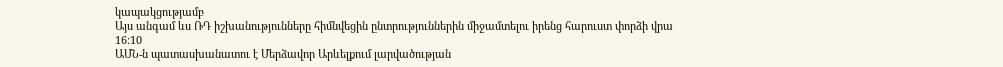կապակցությամբ
Այս անգամ ևս ՌԴ իշխանությունները հիմնվեցին ընտրություններին միջամտելու իրենց հարուստ փորձի վրա
16:10
ԱՄՆ-ն պատասխանատու է Մերձավոր Արևելքում լարվածության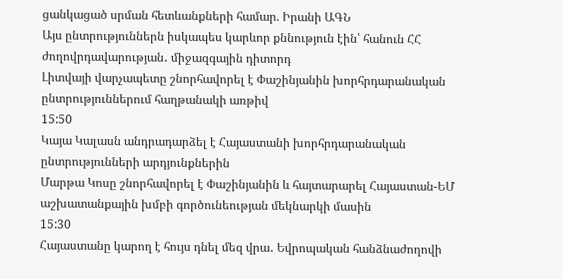ցանկացած սրման հետևանքների համար. Իրանի ԱԳՆ
Այս ընտրություններն իսկապես կարևոր քննություն էին՝ հանուն ՀՀ ժողովրդավարության․ միջազգային դիտորդ
Լիտվայի վարչապետը շնորհավորել է Փաշինյանին խորհրդարանական ընտրություններում հաղթանակի առթիվ
15:50
Կայա Կալասն անդրադարձել է Հայաստանի խորհրդարանական ընտրությունների արդյունքներին
Մարթա Կոսը շնորհավորել է Փաշինյանին և հայտարարել Հայաստան-ԵՄ աշխատանքային խմբի գործունեության մեկնարկի մասին
15:30
Հայաստանը կարող է հույս դնել մեզ վրա․ Եվրոպական հանձնաժողովի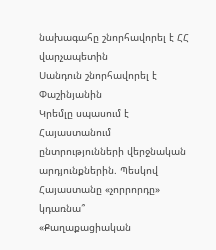նախագահը շնորհավորել է ՀՀ վարչապետին
Սանդուն շնորհավորել է Փաշինյանին
Կրեմլը սպասում է Հայաստանում ընտրությունների վերջնական արդյունքներին. Պեսկով
Հայաստանը «չորրորդը» կդառնա՞
«Քաղաքացիական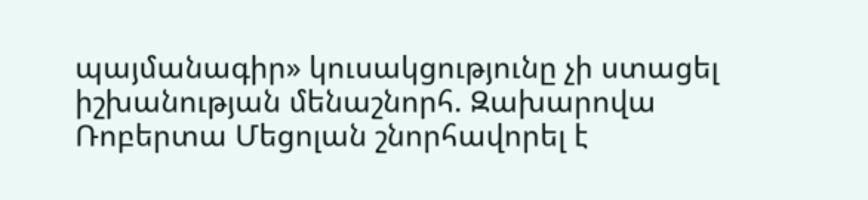պայմանագիր» կուսակցությունը չի ստացել իշխանության մենաշնորհ. Զախարովա
Ռոբերտա Մեցոլան շնորհավորել է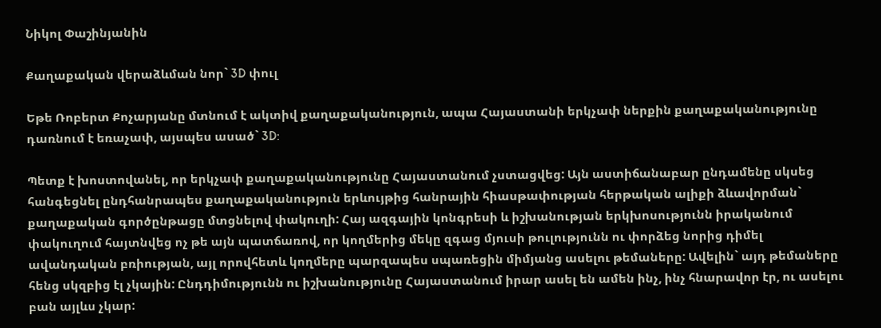Նիկոլ Փաշինյանին

Քաղաքական վերաձևման նոր` 3D փուլ

Եթե Ռոբերտ Քոչարյանը մտնում է ակտիվ քաղաքականություն, ապա Հայաստանի երկչափ ներքին քաղաքականությունը դառնում է եռաչափ, այսպես ասած` 3D:

Պետք է խոստովանել, որ երկչափ քաղաքականությունը Հայաստանում չստացվեց: Այն աստիճանաբար ընդամենը սկսեց հանգեցնել ընդհանրապես քաղաքականություն երևույթից հանրային հիասթափության հերթական ալիքի ձևավորման` քաղաքական գործընթացը մտցնելով փակուղի: Հայ ազգային կոնգրեսի և իշխանության երկխոսությունն իրականում փակուղում հայտնվեց ոչ թե այն պատճառով, որ կողմերից մեկը զգաց մյուսի թուլությունն ու փորձեց նորից դիմել ավանդական բռիության, այլ որովհետև կողմերը պարզապես սպառեցին միմյանց ասելու թեմաները: Ավելին` այդ թեմաները հենց սկզբից էլ չկային: Ընդդիմությունն ու իշխանությունը Հայաստանում իրար ասել են ամեն ինչ, ինչ հնարավոր էր, ու ասելու բան այլևս չկար: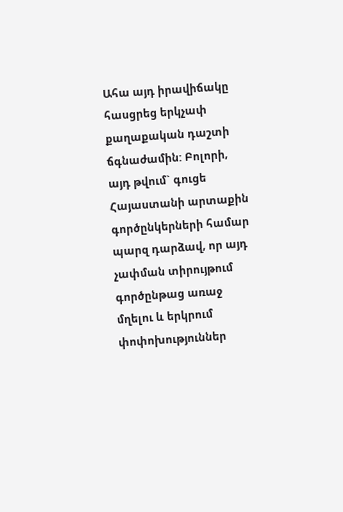Ահա այդ իրավիճակը հասցրեց երկչափ քաղաքական դաշտի ճգնաժամին: Բոլորի, այդ թվում` գուցե Հայաստանի արտաքին գործընկերների համար պարզ դարձավ, որ այդ չափման տիրույթում գործընթաց առաջ մղելու և երկրում փոփոխություններ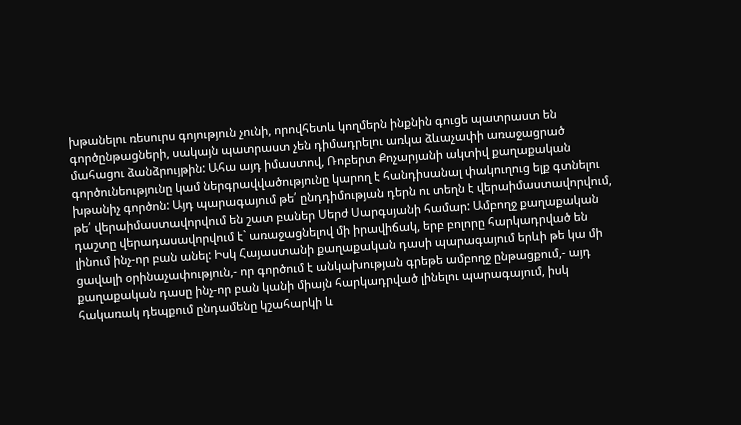խթանելու ռեսուրս գոյություն չունի, որովհետև կողմերն ինքնին գուցե պատրաստ են գործընթացների, սակայն պատրաստ չեն դիմադրելու առկա ձևաչափի առաջացրած մահացու ձանձրույթին: Ահա այդ իմաստով, Ռոբերտ Քոչարյանի ակտիվ քաղաքական գործունեությունը կամ ներգրավվածությունը կարող է հանդիսանալ փակուղուց ելք գտնելու խթանիչ գործոն: Այդ պարագայում թե՛ ընդդիմության դերն ու տեղն է վերաիմաստավորվում, թե՛ վերաիմաստավորվում են շատ բաներ Սերժ Սարգսյանի համար: Ամբողջ քաղաքական դաշտը վերադասավորվում է` առաջացնելով մի իրավիճակ, երբ բոլորը հարկադրված են լինում ինչ-որ բան անել: Իսկ Հայաստանի քաղաքական դասի պարագայում երևի թե կա մի ցավալի օրինաչափություն,- որ գործում է անկախության գրեթե ամբողջ ընթացքում,- այդ քաղաքական դասը ինչ-որ բան կանի միայն հարկադրված լինելու պարագայում, իսկ հակառակ դեպքում ընդամենը կշահարկի և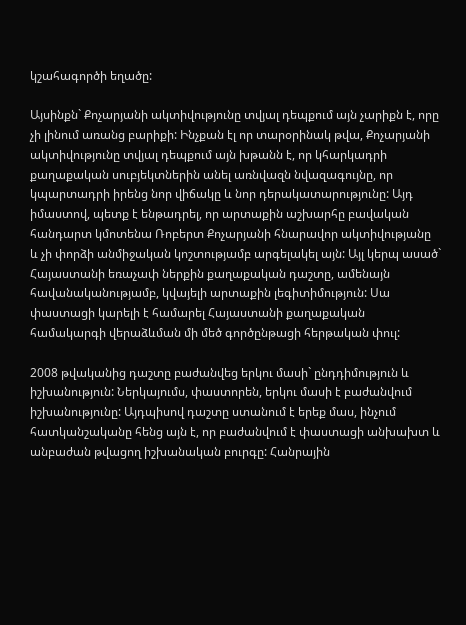կշահագործի եղածը:

Այսինքն` Քոչարյանի ակտիվությունը տվյալ դեպքում այն չարիքն է, որը չի լինում առանց բարիքի: Ինչքան էլ որ տարօրինակ թվա, Քոչարյանի ակտիվությունը տվյալ դեպքում այն խթանն է, որ կհարկադրի քաղաքական սուբյեկտներին անել առնվազն նվազագույնը, որ կպարտադրի իրենց նոր վիճակը և նոր դերակատարությունը: Այդ իմաստով, պետք է ենթադրել, որ արտաքին աշխարհը բավական հանդարտ կմոտենա Ռոբերտ Քոչարյանի հնարավոր ակտիվությանը և չի փորձի անմիջական կոշտությամբ արգելակել այն: Այլ կերպ ասած` Հայաստանի եռաչափ ներքին քաղաքական դաշտը, ամենայն հավանականությամբ, կվայելի արտաքին լեգիտիմություն: Սա փաստացի կարելի է համարել Հայաստանի քաղաքական համակարգի վերաձևման մի մեծ գործընթացի հերթական փուլ:

2008 թվականից դաշտը բաժանվեց երկու մասի` ընդդիմություն և իշխանություն: Ներկայումս, փաստորեն, երկու մասի է բաժանվում իշխանությունը: Այդպիսով դաշտը ստանում է երեք մաս, ինչում հատկանշականը հենց այն է, որ բաժանվում է փաստացի անխախտ և անբաժան թվացող իշխանական բուրգը: Հանրային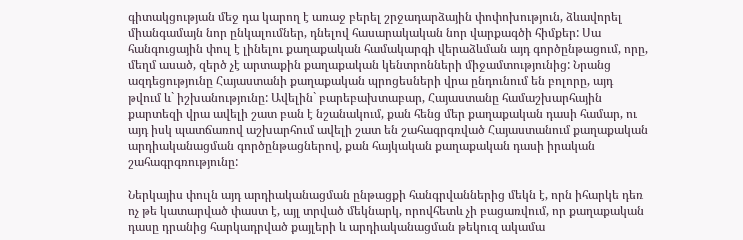գիտակցության մեջ դա կարող է առաջ բերել շրջադարձային փոփոխություն, ձևավորել միանգամայն նոր ընկալումներ, դնելով հասարակական նոր վարքագծի հիմքեր: Սա հանգուցային փուլ է լինելու քաղաքական համակարգի վերաձևման այդ գործընթացում, որը, մեղմ ասած, զերծ չէ արտաքին քաղաքական կենտրոնների միջամտությունից: Նրանց ազդեցությունը Հայաստանի քաղաքական պրոցեսների վրա ընդունում են բոլորը, այդ թվում և` իշխանությունը: Ավելին` բարեբախտաբար, Հայաստանը համաշխարհային քարտեզի վրա ավելի շատ բան է նշանակում, քան հենց մեր քաղաքական դասի համար, ու այդ իսկ պատճառով աշխարհում ավելի շատ են շահագրգռված Հայաստանում քաղաքական արդիականացման գործընթացներով, քան հայկական քաղաքական դասի իրական շահագրգռությունը:

Ներկայիս փուլն այդ արդիականացման ընթացքի հանգրվաններից մեկն է, որն իհարկե դեռ ոչ թե կատարված փաստ է, այլ տրված մեկնարկ, որովհետև չի բացառվում, որ քաղաքական դասը դրանից հարկադրված քայլերի և արդիականացման թեկուզ ակամա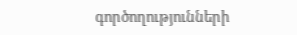գործողությունների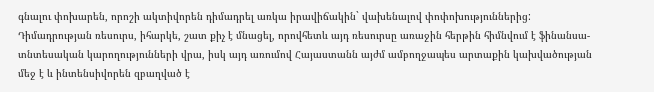գնալու փոխարեն, որոշի ակտիվորեն դիմադրել առկա իրավիճակին` վախենալով փոփոխություններից: Դիմադրության ռեսուրս, իհարկե, շատ քիչ է մնացել, որովհետև այդ ռեսուրսը առաջին հերթին հիմնվում է ֆինանսա-տնտեսական կարողությունների վրա, իսկ այդ առումով Հայաստանն այժմ ամբողջապես արտաքին կախվածության մեջ է և ինտենսիվորեն զբաղված է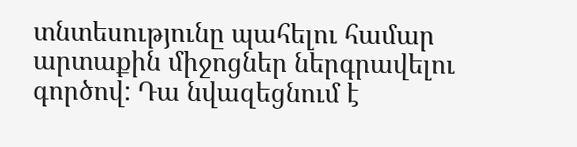տնտեսությունը պահելու համար արտաքին միջոցներ ներգրավելու գործով: Դա նվազեցնում է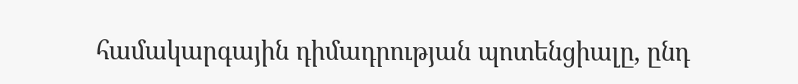համակարգային դիմադրության պոտենցիալը, ընդ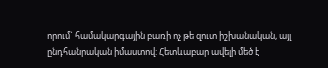որում` համակարգային բառի ոչ թե զուտ իշխանական, այլ ընդհանրական իմաստով: Հետևաբար ավելի մեծ է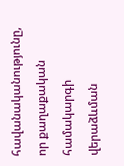հավանականությունը, որ քաղաքական համակարգի վերաձևման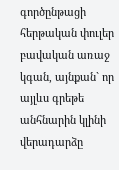գործընթացի հերթական փուլեր բավական առաջ կգան, այնքան` որ այլևս գրեթե անհնարին կլինի վերադարձը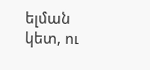ելման կետ, ու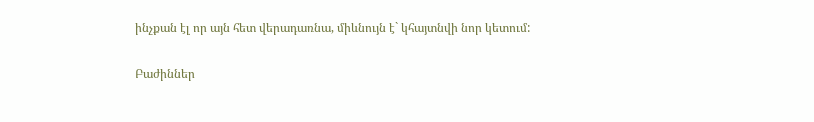ինչքան էլ որ այն հետ վերադառնա, միևնույն է` կհայտնվի նոր կետում:

Բաժիններ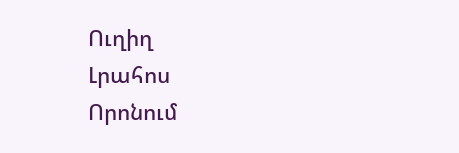Ուղիղ
Լրահոս
Որոնում